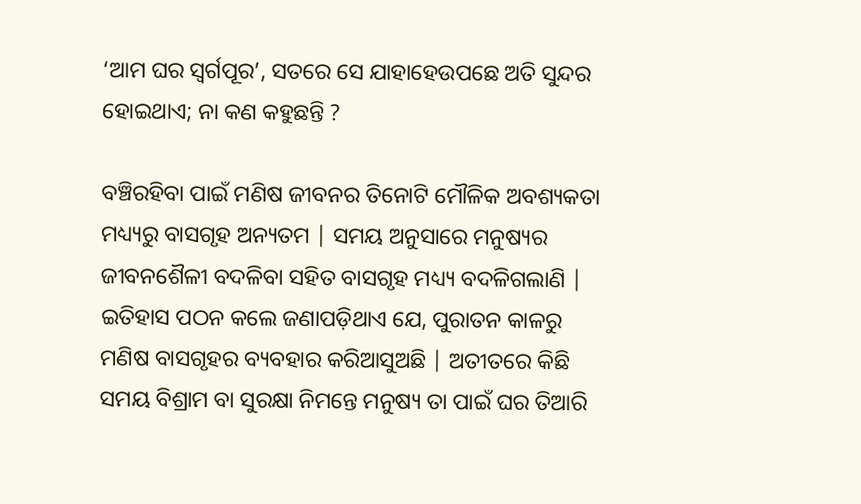‘ଆମ ଘର ସ୍ୱର୍ଗପୂର’, ସତରେ ସେ ଯାହାହେଉପଛେ ଅତି ସୁନ୍ଦର ହୋଇଥାଏ; ନା କଣ କହୁଛନ୍ତି ?

ବଞ୍ଚିରହିବା ପାଇଁ ମଣିଷ ଜୀବନର ତିନୋଟି ମୌଳିକ ଅବଶ୍ୟକତା ମଧ୍ୟ୍ୟରୁ ବାସଗୃହ ଅନ୍ୟତମ | ସମୟ ଅନୁସାରେ ମନୁଷ୍ୟର ଜୀବନଶୈଳୀ ବଦଳିବା ସହିତ ବାସଗୃହ ମଧ୍ୟ୍ୟ ବଦଳିଗଲାଣି | ଇତିହାସ ପଠନ କଲେ ଜଣାପଡ଼ିଥାଏ ଯେ, ପୁରାତନ କାଳରୁ ମଣିଷ ବାସଗୃହର ବ୍ୟବହାର କରିଆସୁଅଛି | ଅତୀତରେ କିଛି ସମୟ ବିଶ୍ରାମ ବା ସୁରକ୍ଷା ନିମନ୍ତେ ମନୁଷ୍ୟ ତା ପାଇଁ ଘର ତିଆରି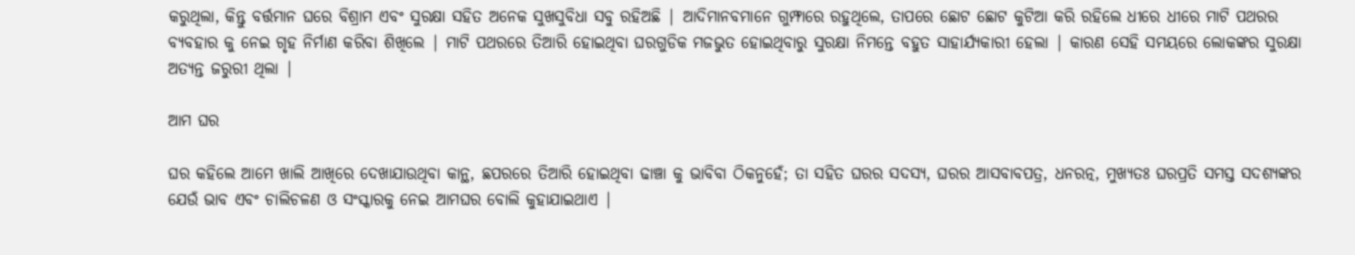କରୁଥିଲା, କିନ୍ତୁ ବର୍ତ୍ତମାନ ଘରେ ବିଶ୍ରାମ ଏବଂ ସୁରକ୍ଷା ସହିତ ଅନେକ ସୁଖସୁବିଧା ସବୁ ରହିଅଛି | ଆଦିମାନବମାନେ ଗୁମ୍ଫାରେ ରହୁଥିଲେ, ତାପରେ ଛୋଟ ଛୋଟ କୁଟିଆ କରି ରହିଲେ ଧୀରେ ଧୀରେ ମାଟି ପଥରର ବ୍ୟବହାର କୁ ନେଇ ଗୃହ ନିର୍ମାଣ କରିବା ଶିଖିଲେ | ମାଟି ପଥରରେ ତିଆରି ହୋଇଥିବା ଘରଗୁଡିକ ମଜଭୁତ ହୋଇଥିବାରୁ ସୁରକ୍ଷା ନିମନ୍ତେ ବହୁତ ସାହାର୍ଯ୍ୟକାରୀ ହେଲା | କାରଣ ସେହି ସମୟରେ ଲୋକଙ୍କର ସୁରକ୍ଷା ଅତ୍ୟନ୍ତ ଜରୁରୀ ଥିଲା |

ଆମ ଘର

ଘର କହିଲେ ଆମେ ଖାଲି ଆଖିରେ ଦେଖାଯାଉଥିବା କାନ୍ଥ, ଛପରରେ ତିଆରି ହୋଇଥିବା ଢାଞ୍ଚା କୁ ଭାବିବା ଠିକନୁହେଁ; ତା ସହିତ ଘରର ସଦସ୍ୟ, ଘରର ଆସବାବପତ୍ର, ଧନରତ୍ନ, ମୁଖ୍ୟତଃ ଘରପ୍ରତି ସମସ୍ତ ସଦଶ୍ୟଙ୍କର ଯେଉଁ ଭାବ ଏବଂ ଚାଲିଚଳଣ ଓ ସଂସ୍କାରକୁ ନେଇ ଆମଘର ବୋଲି କୁହାଯାଇଥାଏ |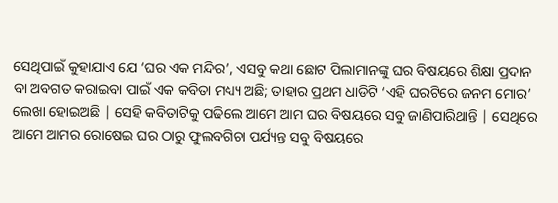ସେଥିପାଇଁ କୁହାଯାଏ ଯେ ‘ଘର ଏକ ମନ୍ଦିର’, ଏସବୁ କଥା ଛୋଟ ପିଲାମାନଙ୍କୁ ଘର ବିଷୟରେ ଶିକ୍ଷା ପ୍ରଦାନ ବା ଅବଗତ କରାଇବା ପାଇଁ ଏକ କବିତା ମଧ୍ୟ୍ୟ ଅଛି; ତାହାର ପ୍ରଥମ ଧାଡିଟି ‘ଏହି ଘରଟିରେ ଜନମ ମୋର’ ଲେଖା ହୋଇଅଛି | ସେହି କବିତାଟିକୁ ପଢିଲେ ଆମେ ଆମ ଘର ବିଷୟରେ ସବୁ ଜାଣିପାରିଥାନ୍ତି | ସେଥିରେ ଆମେ ଆମର ରୋଷେଇ ଘର ଠାରୁ ଫୁଲବଗିଚା ପର୍ଯ୍ୟନ୍ତ ସବୁ ବିଷୟରେ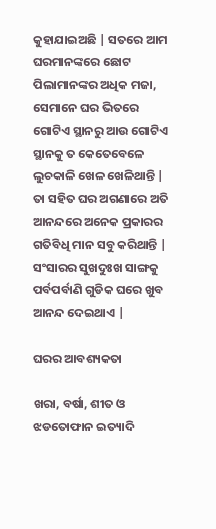କୁହାଯାଇଅଛି | ସତରେ ଆମ ଘରମାନଙ୍କରେ ଛୋଟ ପିଲାମାନଙ୍କର ଅଧିକ ମଜା, ସେମାନେ ଘର ଭିତରେ ଗୋଟିଏ ସ୍ଥାନରୁ ଆଉ ଗୋଟିଏ ସ୍ଥାନକୁ ତ କେତେବେଳେ ଲୁଚକାଳି ଖେଳ ଖେଳିଥାନ୍ତି | ତା ସହିତ ଘର ଅଗଣାରେ ଅତି ଆନନ୍ଦରେ ଅନେକ ପ୍ରକାରର ଗତିବିଧି ମାନ ସବୁ କରିଥାନ୍ତି | ସଂସାରର ସୁଖଦୁଃଖ ସାଙ୍ଗକୁ ପର୍ବପର୍ବାଣି ଗୁଡିକ ଘରେ ଖୁବ ଆନନ୍ଦ ଦେଇଥାଏ |

ଘରର ଆବଶ୍ୟକତା

ଖରା, ବର୍ଷା, ଶୀତ ଓ ଝଡତୋଫାନ ଇତ୍ୟାଦି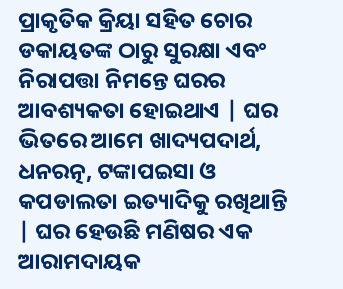ପ୍ରାକୃତିକ କ୍ରିୟା ସହିତ ଚୋର ଡକାୟତଙ୍କ ଠାରୁ ସୁରକ୍ଷା ଏବଂ ନିରାପତ୍ତା ନିମନ୍ତେ ଘରର ଆବଶ୍ୟକତା ହୋଇଥାଏ | ଘର ଭିତରେ ଆମେ ଖାଦ୍ୟପଦାର୍ଥ, ଧନରତ୍ନ, ଟଙ୍କାପଇସା ଓ କପଡାଲତା ଇତ୍ୟାଦିକୁ ରଖିଥାନ୍ତି | ଘର ହେଉଛି ମଣିଷର ଏକ  ଆରାମଦାୟକ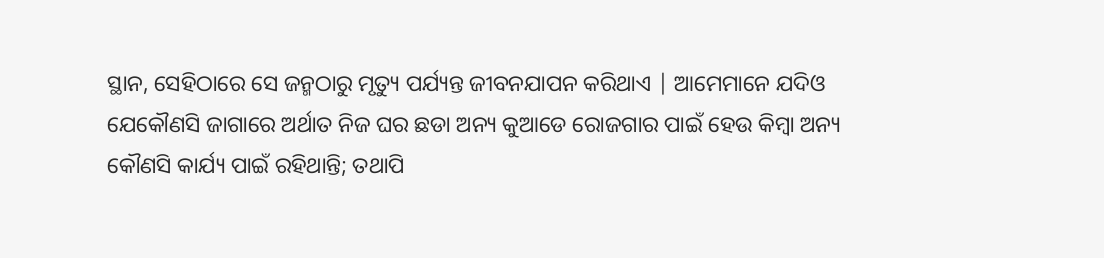ସ୍ଥାନ, ସେହିଠାରେ ସେ ଜନ୍ମଠାରୁ ମୃତ୍ୟୁ ପର୍ଯ୍ୟନ୍ତ ଜୀବନଯାପନ କରିଥାଏ | ଆମେମାନେ ଯଦିଓ ଯେକୌଣସି ଜାଗାରେ ଅର୍ଥାତ ନିଜ ଘର ଛଡା ଅନ୍ୟ କୁଆଡେ ରୋଜଗାର ପାଇଁ ହେଉ କିମ୍ବା ଅନ୍ୟ କୌଣସି କାର୍ଯ୍ୟ ପାଇଁ ରହିଥାନ୍ତି; ତଥାପି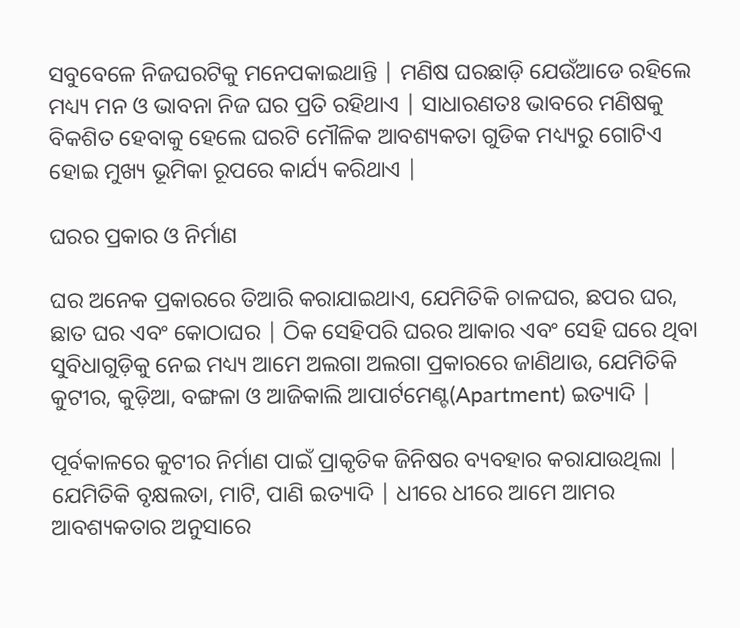ସବୁବେଳେ ନିଜଘରଟିକୁ ମନେପକାଇଥାନ୍ତି | ମଣିଷ ଘରଛାଡ଼ି ଯେଉଁଆଡେ ରହିଲେ ମଧ୍ୟ୍ୟ ମନ ଓ ଭାବନା ନିଜ ଘର ପ୍ରତି ରହିଥାଏ | ସାଧାରଣତଃ ଭାବରେ ମଣିଷକୁ ବିକଶିତ ହେବାକୁ ହେଲେ ଘରଟି ମୌଳିକ ଆବଶ୍ୟକତା ଗୁଡିକ ମଧ୍ୟ୍ୟରୁ ଗୋଟିଏ ହୋଇ ମୁଖ୍ୟ ଭୂମିକା ରୂପରେ କାର୍ଯ୍ୟ କରିଥାଏ |

ଘରର ପ୍ରକାର ଓ ନିର୍ମାଣ

ଘର ଅନେକ ପ୍ରକାରରେ ତିଆରି କରାଯାଇଥାଏ, ଯେମିତିକି ଚାଳଘର, ଛପର ଘର, ଛାତ ଘର ଏବଂ କୋଠାଘର | ଠିକ ସେହିପରି ଘରର ଆକାର ଏବଂ ସେହି ଘରେ ଥିବା ସୁବିଧାଗୁଡ଼ିକୁ ନେଇ ମଧ୍ୟ୍ୟ ଆମେ ଅଲଗା ଅଲଗା ପ୍ରକାରରେ ଜାଣିଥାଉ, ଯେମିତିକି କୁଟୀର, କୁଡ଼ିଆ, ବଙ୍ଗଳା ଓ ଆଜିକାଲି ଆପାର୍ଟମେଣ୍ଟ(Apartment) ଇତ୍ୟାଦି |

ପୂର୍ବକାଳରେ କୁଟୀର ନିର୍ମାଣ ପାଇଁ ପ୍ରାକୃତିକ ଜିନିଷର ବ୍ୟବହାର କରାଯାଉଥିଲା | ଯେମିତିକି ବୃକ୍ଷଲତା, ମାଟି, ପାଣି ଇତ୍ୟାଦି | ଧୀରେ ଧୀରେ ଆମେ ଆମର ଆବଶ୍ୟକତାର ଅନୁସାରେ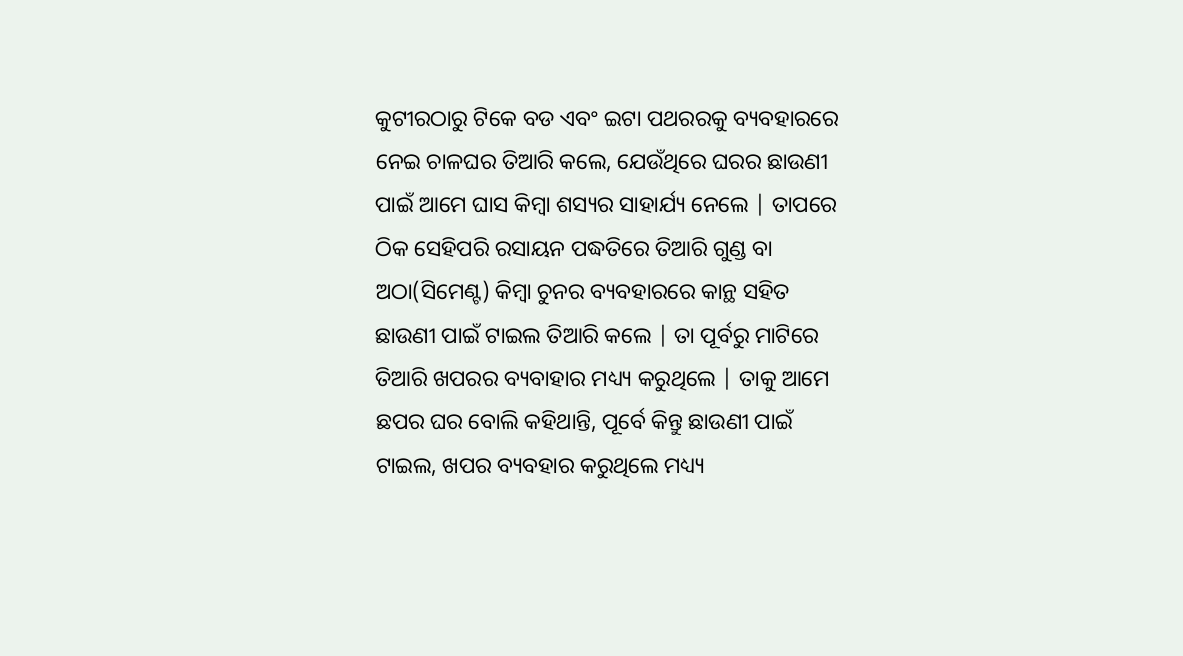କୁଟୀରଠାରୁ ଟିକେ ବଡ ଏବଂ ଇଟା ପଥରରକୁ ବ୍ୟବହାରରେ ନେଇ ଚାଳଘର ତିଆରି କଲେ, ଯେଉଁଥିରେ ଘରର ଛାଉଣୀ ପାଇଁ ଆମେ ଘାସ କିମ୍ବା ଶସ୍ୟର ସାହାର୍ଯ୍ୟ ନେଲେ | ତାପରେ ଠିକ ସେହିପରି ରସାୟନ ପଦ୍ଧତିରେ ତିଆରି ଗୁଣ୍ଡ ବା ଅଠା(ସିମେଣ୍ଟ) କିମ୍ବା ଚୁନର ବ୍ୟବହାରରେ କାନ୍ଥ ସହିତ ଛାଉଣୀ ପାଇଁ ଟାଇଲ ତିଆରି କଲେ | ତା ପୂର୍ବରୁ ମାଟିରେ ତିଆରି ଖପରର ବ୍ୟବାହାର ମଧ୍ୟ୍ୟ କରୁଥିଲେ | ତାକୁ ଆମେ ଛପର ଘର ବୋଲି କହିଥାନ୍ତି, ପୂର୍ବେ କିନ୍ତୁ ଛାଉଣୀ ପାଇଁ ଟାଇଲ, ଖପର ବ୍ୟବହାର କରୁଥିଲେ ମଧ୍ୟ୍ୟ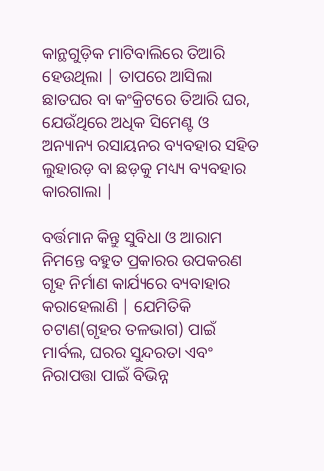କାନ୍ଥଗୁଡ଼ିକ ମାଟିବାଲିରେ ତିଆରି ହେଉଥିଲା | ତାପରେ ଆସିଲା ଛାତଘର ବା କଂକ୍ରିଟରେ ତିଆରି ଘର, ଯେଉଁଥିରେ ଅଧିକ ସିମେଣ୍ଟ ଓ ଅନ୍ୟାନ୍ୟ ରସାୟନର ବ୍ୟବହାର ସହିତ ଲୁହାରଡ଼ ବା ଛଡ଼କୁ ମଧ୍ୟ୍ୟ ବ୍ୟବହାର କାରଗାଲା |

ବର୍ତ୍ତମାନ କିନ୍ତୁ ସୁବିଧା ଓ ଆରାମ ନିମନ୍ତେ ବହୁତ ପ୍ରକାରର ଉପକରଣ ଗୃହ ନିର୍ମାଣ କାର୍ଯ୍ୟରେ ବ୍ୟବାହାର କରାହେଲାଣି | ଯେମିତିକି ଚଟାଣ(ଗୃହର ତଳଭାଗ) ପାଇଁ ମାର୍ବଲ, ଘରର ସୁନ୍ଦରତା ଏବଂ ନିରାପତ୍ତା ପାଇଁ ବିଭିନ୍ନ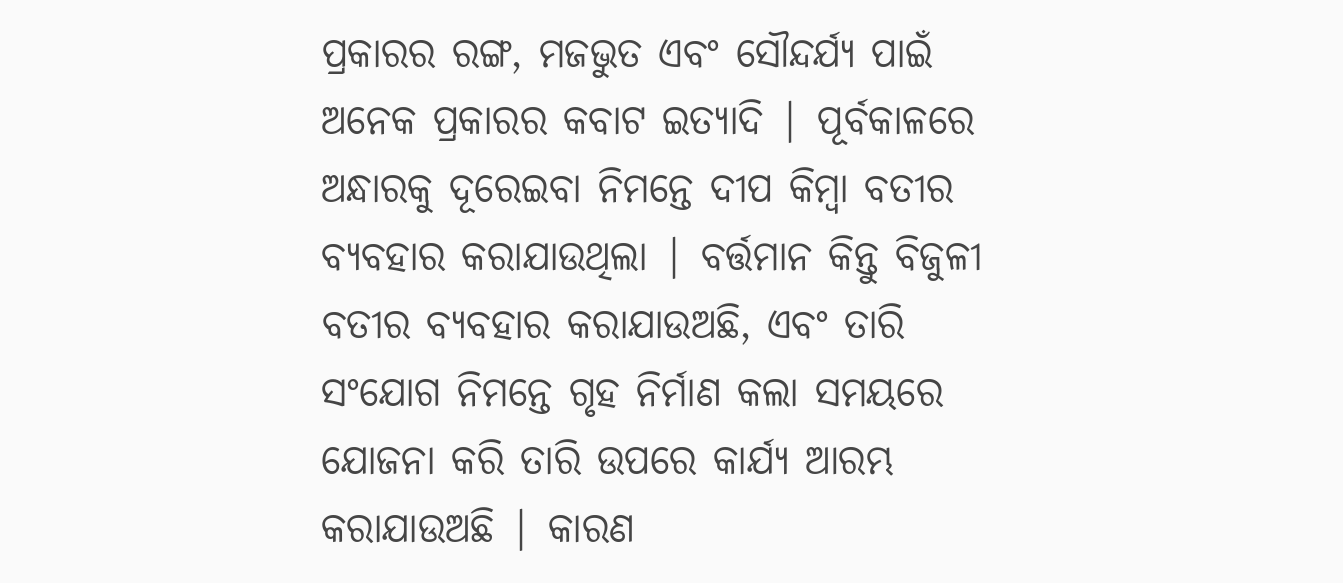ପ୍ରକାରର ରଙ୍ଗ, ମଜଭୁତ ଏବଂ ସୌନ୍ଦର୍ଯ୍ୟ ପାଇଁ ଅନେକ ପ୍ରକାରର କବାଟ ଇତ୍ୟାଦି | ପୂର୍ବକାଳରେ ଅନ୍ଧାରକୁ ଦୂରେଇବା ନିମନ୍ତେ ଦୀପ କିମ୍ବା ବତୀର ବ୍ୟବହାର କରାଯାଉଥିଲା | ବର୍ତ୍ତମାନ କିନ୍ତୁ ବିଜୁଳୀ ବତୀର ବ୍ୟବହାର କରାଯାଉଅଛି, ଏବଂ ତାରି ସଂଯୋଗ ନିମନ୍ତେ ଗୃହ ନିର୍ମାଣ କଲା ସମୟରେ ଯୋଜନା କରି ତାରି ଉପରେ କାର୍ଯ୍ୟ ଆରମ୍ଭ କରାଯାଉଅଛି | କାରଣ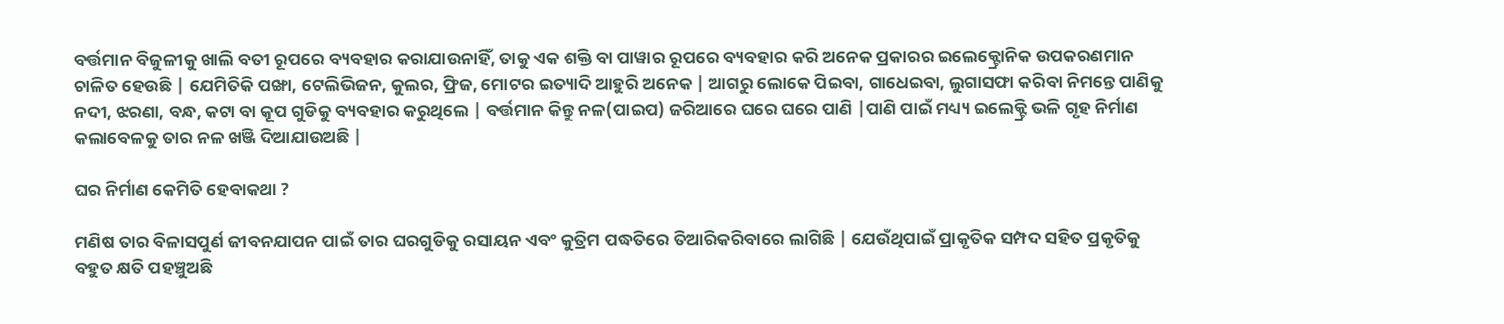ବର୍ତ୍ତମାନ ବିଜୁଳୀକୁ ଖାଲି ବତୀ ରୂପରେ ବ୍ୟବହାର କରାଯାଉନାହିଁ, ତାକୁ ଏକ ଶକ୍ତି ବା ପାୱାର ରୂପରେ ବ୍ୟବହାର କରି ଅନେକ ପ୍ରକାରର ଇଲେକ୍ଟ୍ରୋନିକ ଉପକରଣମାନ ଚାଳିତ ହେଉଛି | ଯେମିତିକି ପଙ୍ଖା, ଟେଲିଭିଜନ, କୁଲର, ଫ୍ରିଜ, ମୋଟର ଇତ୍ୟାଦି ଆହୁରି ଅନେକ | ଆଗରୁ ଲୋକେ ପିଇବା, ଗାଧେଇବା, ଲୁଗାସଫା କରିବା ନିମନ୍ତେ ପାଣିକୁ ନଦୀ, ଝରଣା, ବନ୍ଧ, କଟା ବା କୂପ ଗୁଡିକୁ ବ୍ୟବହାର କରୁଥିଲେ | ବର୍ତ୍ତମାନ କିନ୍ତୁ ନଳ(ପାଇପ) ଜରିଆରେ ଘରେ ଘରେ ପାଣି |ପାଣି ପାଇଁ ମଧ୍ୟ୍ୟ ଇଲେକ୍ଟ୍ରି ଭଳି ଗୃହ ନିର୍ମାଣ କଲାବେଳକୁ ତାର ନଳ ଖଞ୍ଜି ଦିଆଯାଉଅଛି |

ଘର ନିର୍ମାଣ କେମିତି ହେବାକଥା ?

ମଣିଷ ତାର ବିଳାସପୁର୍ଣ ଜୀବନଯାପନ ପାଇଁ ତାର ଘରଗୁଡିକୁ ରସାୟନ ଏବଂ କୁତ୍ରିମ ପଦ୍ଧତିରେ ତିଆରିକରିବାରେ ଲାଗିଛି | ଯେଉଁଥିପାଇଁ ପ୍ରାକୃତିକ ସମ୍ପଦ ସହିତ ପ୍ରକୃତିକୁ ବହୁତ କ୍ଷତି ପହଞ୍ଚୁଅଛି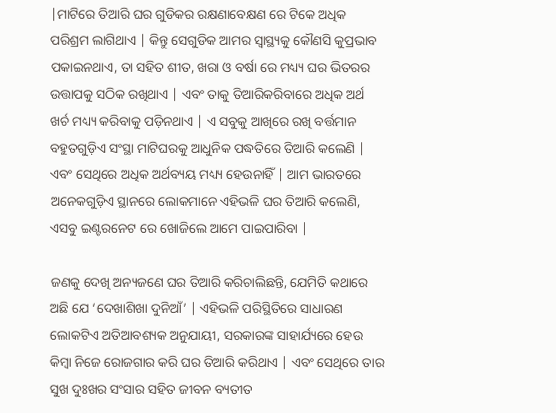|ମାଟିରେ ତିଆରି ଘର ଗୁଡିକର ରକ୍ଷଣାବେକ୍ଷଣ ରେ ଟିକେ ଅଧିକ ପରିଶ୍ରମ ଲାଗିଥାଏ | କିନ୍ତୁ ସେଗୁଡିକ ଆମର ସ୍ୱାସ୍ଥ୍ୟକୁ କୌଣସି କୁପ୍ରଭାବ ପକାଇନଥାଏ, ତା ସହିତ ଶୀତ, ଖରା ଓ ବର୍ଷା ରେ ମଧ୍ୟ୍ୟ ଘର ଭିତରର ଉତ୍ତାପକୁ ସଠିକ ରଖିଥାଏ | ଏବଂ ତାକୁ ତିଆରିକରିବାରେ ଅଧିକ ଅର୍ଥ ଖର୍ଚ ମଧ୍ୟ୍ୟ କରିବାକୁ ପଡ଼ିନଥାଏ | ଏ ସବୁକୁ ଆଖିରେ ରଖି ବର୍ତ୍ତମାନ ବହୁତଗୁଡ଼ିଏ ସଂସ୍ଥା ମାଟିଘରକୁ ଆଧୁନିକ ପଦ୍ଧତିରେ ତିଆରି କଲେଣି | ଏବଂ ସେଥିରେ ଅଧିକ ଅର୍ଥବ୍ୟୟ ମଧ୍ୟ୍ୟ ହେଉନାହିଁ | ଆମ ଭାରତରେ ଅନେକଗୁଡ଼ିଏ ସ୍ଥାନରେ ଲୋକମାନେ ଏହିଭଳି ଘର ତିଆରି କଲେଣି, ଏସବୁ ଇଣ୍ଟରନେଟ ରେ ଖୋଜିଲେ ଆମେ ପାଇପାରିବା |

ଜଣକୁ ଦେଖି ଅନ୍ୟଜଣେ ଘର ତିଆରି କରିଚାଲିଛନ୍ତି, ଯେମିତି କଥାରେ ଅଛି ଯେ ‘ଦେଖାଶିଖା ଦୁନିଆଁ’ | ଏହିଭଳି ପରିସ୍ଥିତିରେ ସାଧାରଣ ଲୋକଟିଏ ଅତିଆବଶ୍ୟକ ଅନୁଯାୟୀ, ସରକାରଙ୍କ ସାହାର୍ଯ୍ୟରେ ହେଉ କିମ୍ବା ନିଜେ ରୋଜଗାର କରି ଘର ତିଆରି କରିଥାଏ | ଏବଂ ସେଥିରେ ତାର ସୁଖ ଦୁଃଖର ସଂସାର ସହିତ ଜୀବନ ବ୍ୟତୀତ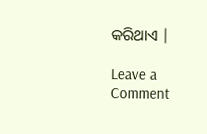କରିଥାଏ |

Leave a Comment